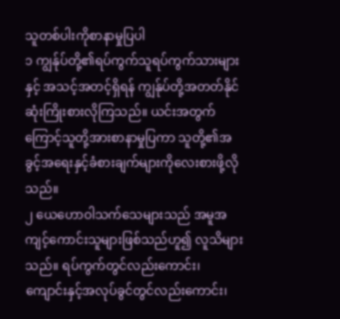သူတစ်ပါးကိုစာနာမှုပြပါ
၁ ကျွန်ုပ်တို့၏ရပ်ကွက်သူရပ်ကွက်သားများနှင့် အသင့်အတင့်ရှိရန် ကျွန်ုပ်တို့အတတ်နိုင်ဆုံးကြိုးစားလိုကြသည်။ ယင်းအတွက်ကြောင့်သူတို့အားစာနာမှုပြကာ သူတို့၏အခွင့်အရေးနှင့်ခံစားချက်များကိုလေးစားဖို့လိုသည်။
၂ ယေဟောဝါသက်သေများသည် အမူအကျင့်ကောင်းသူများဖြစ်သည်ဟူ၍ လူသိများသည်။ ရပ်ကွက်တွင်လည်းကောင်း၊ ကျောင်းနှင့်အလုပ်ခွင်တွင်လည်းကောင်း၊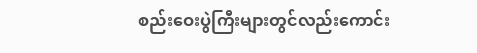စည်းဝေးပွဲကြီးများတွင်လည်းကောင်း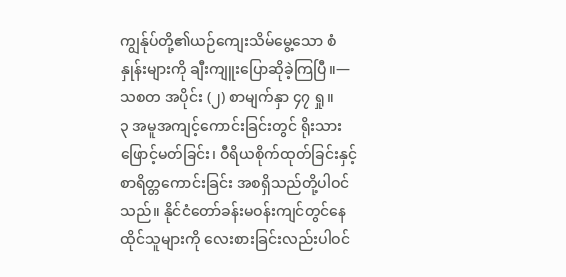ကျွန်ုပ်တို့၏ယဉ်ကျေးသိမ်မွေ့သော စံနှုန်းများကို ချီးကျူးပြောဆိုခဲ့ကြပြီ။—သစတ အပိုင်း (၂) စာမျက်နှာ ၄၇ ရှု။
၃ အမူအကျင့်ကောင်းခြင်းတွင် ရိုးသားဖြောင့်မတ်ခြင်း၊ ဝီရိယစိုက်ထုတ်ခြင်းနှင့် စာရိတ္တကောင်းခြင်း အစရှိသည်တို့ပါဝင်သည်။ နိုင်ငံတော်ခန်းမဝန်းကျင်တွင်နေထိုင်သူများကို လေးစားခြင်းလည်းပါဝင်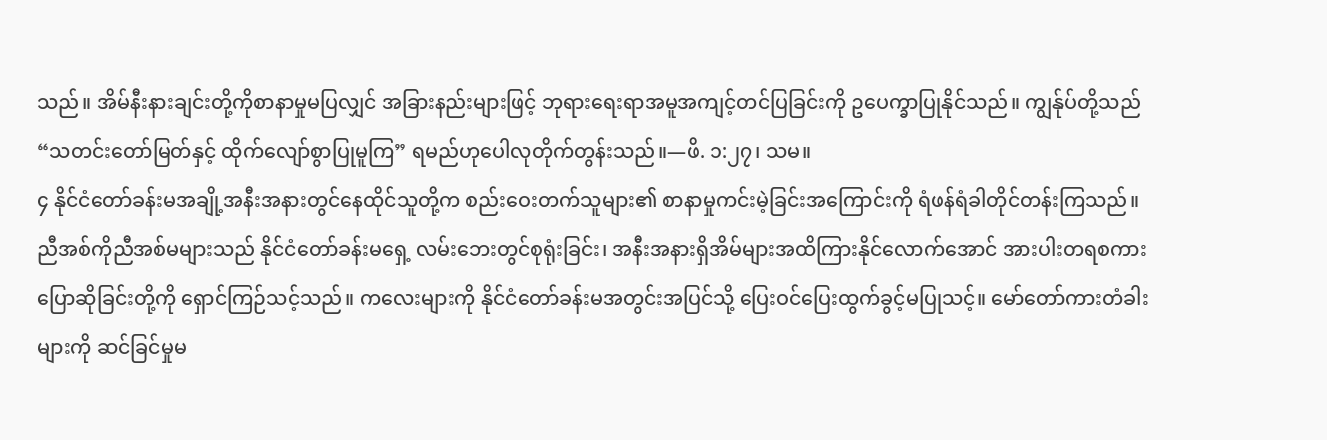သည်။ အိမ်နီးနားချင်းတို့ကိုစာနာမှုမပြလျှင် အခြားနည်းများဖြင့် ဘုရားရေးရာအမူအကျင့်တင်ပြခြင်းကို ဥပေက္ခာပြုနိုင်သည်။ ကျွန်ုပ်တို့သည် “သတင်းတော်မြတ်နှင့် ထိုက်လျော်စွာပြုမူကြ” ရမည်ဟုပေါလုတိုက်တွန်းသည်။—ဖိ. ၁:၂၇၊ သမ။
၄ နိုင်ငံတော်ခန်းမအချို့အနီးအနားတွင်နေထိုင်သူတို့က စည်းဝေးတက်သူများ၏ စာနာမှုကင်းမဲ့ခြင်းအကြောင်းကို ရံဖန်ရံခါတိုင်တန်းကြသည်။ ညီအစ်ကိုညီအစ်မများသည် နိုင်ငံတော်ခန်းမရှေ့ လမ်းဘေးတွင်စုရုံးခြင်း၊ အနီးအနားရှိအိမ်များအထိကြားနိုင်လောက်အောင် အားပါးတရစကားပြောဆိုခြင်းတို့ကို ရှောင်ကြဉ်သင့်သည်။ ကလေးများကို နိုင်ငံတော်ခန်းမအတွင်းအပြင်သို့ ပြေးဝင်ပြေးထွက်ခွင့်မပြုသင့်။ မော်တော်ကားတံခါးများကို ဆင်ခြင်မှုမ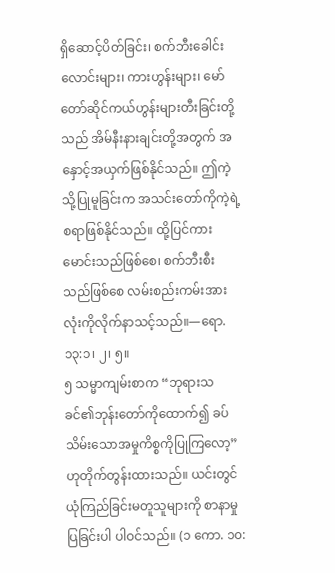ရှိဆောင့်ပိတ်ခြင်း၊ စက်ဘီးခေါင်းလောင်းများ၊ ကားဟွန်းများ၊ မော်တော်ဆိုင်ကယ်ဟွန်းများတီးခြင်းတို့သည် အိမ်နီးနားချင်းတို့အတွက် အနှောင့်အယှက်ဖြစ်နိုင်သည်။ ဤကဲ့သို့ပြုမူခြင်းက အသင်းတော်ကိုကဲ့ရဲ့စရာဖြစ်နိုင်သည်။ ထို့ပြင်ကားမောင်းသည်ဖြစ်စေ၊ စက်ဘီးစီးသည်ဖြစ်စေ လမ်းစည်းကမ်းအားလုံးကိုလိုက်နာသင့်သည်။—ရော. ၁၃:၁၊ ၂၊ ၅။
၅ သမ္မာကျမ်းစာက “ဘုရားသခင်၏ဘုန်းတော်ကိုထောက်၍ ခပ်သိမ်းသောအမှုကိစ္စကိုပြုကြလော့” ဟုတိုက်တွန်းထားသည်။ ယင်းတွင် ယုံကြည်ခြင်းမတူသူများကို စာနာမှုပြခြင်းပါ ပါဝင်သည်။ (၁ ကော. ၁၀: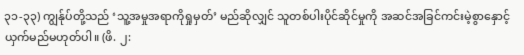၃၁-၃၃) ကျွန်ုပ်တို့သည် ‘သူ့အမှုအရာကိုရှုမှတ်’ မည်ဆိုလျှင် သူတစ်ပါးပိုင်ဆိုင်မှုကို အဆင်အခြင်ကင်းမဲ့စွာနှောင့်ယှက်မည်မဟုတ်ပါ။ (ဖိ. ၂: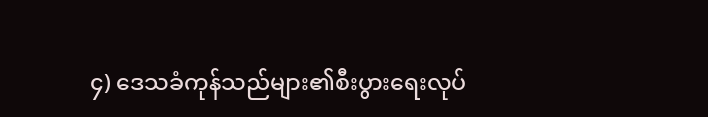၄) ဒေသခံကုန်သည်များ၏စီးပွားရေးလုပ်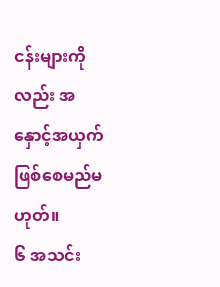ငန်းများကိုလည်း အနှောင့်အယှက်ဖြစ်စေမည်မဟုတ်။
၆ အသင်း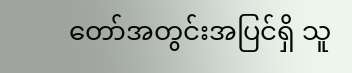တော်အတွင်းအပြင်ရှိ သူ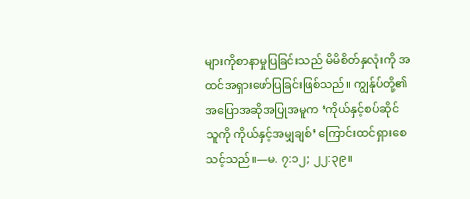များကိုစာနာမှုပြခြင်းသည် မိမိစိတ်နှလုံးကို အထင်အရှားဖော်ပြခြင်းဖြစ်သည်။ ကျွန်ုပ်တို့၏အပြောအဆိုအပြုအမူက ‘ကိုယ်နှင့်စပ်ဆိုင်သူကို ကိုယ်နှင့်အမျှချစ်’ ကြောင်းထင်ရှားစေသင့်သည်။—မ. ၇:၁၂; ၂၂:၃၉။